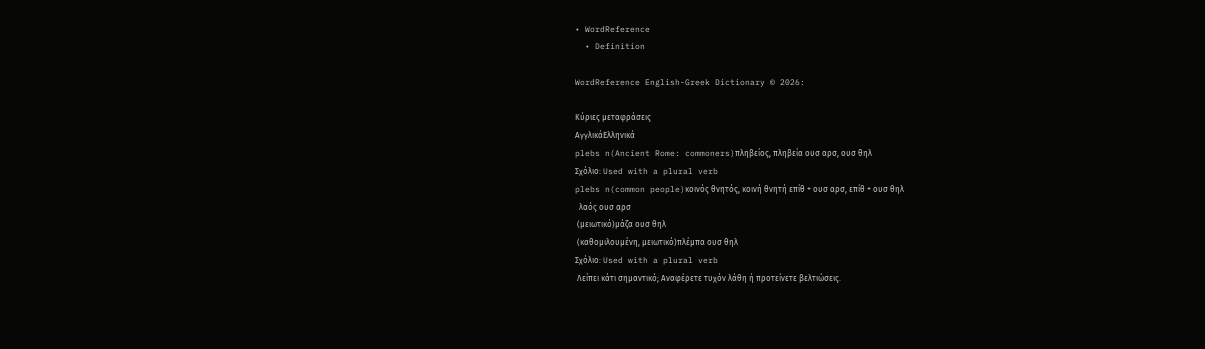• WordReference
  • Definition

WordReference English-Greek Dictionary © 2026:

Κύριες μεταφράσεις
ΑγγλικάΕλληνικά
plebs n(Ancient Rome: commoners)πληβείος, πληβεία ουσ αρσ, ουσ θηλ
Σχόλιο: Used with a plural verb
plebs n(common people)κοινός θνητός, κοινή θνητή επίθ + ουσ αρσ, επίθ + ουσ θηλ
  λαός ουσ αρσ
 (μειωτικό)μάζα ουσ θηλ
 (καθομιλουμένη, μειωτικό)πλέμπα ουσ θηλ
Σχόλιο: Used with a plural verb
 Λείπει κάτι σημαντικό; Αναφέρετε τυχόν λάθη ή προτείνετε βελτιώσεις.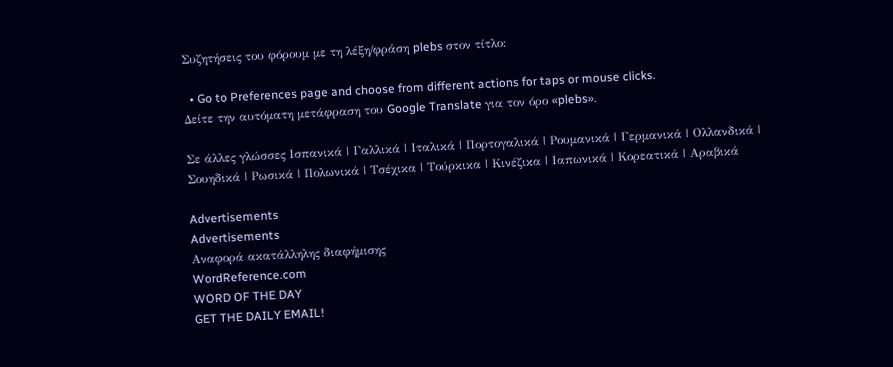Συζητήσεις του φόρουμ με τη λέξη/φράση plebs στον τίτλο:

  • Go to Preferences page and choose from different actions for taps or mouse clicks.
Δείτε την αυτόματη μετάφραση του Google Translate για τον όρο «plebs».

Σε άλλες γλώσσες Ισπανικά | Γαλλικά | Ιταλικά | Πορτογαλικά | Ρουμανικά | Γερμανικά | Ολλανδικά | Σουηδικά | Ρωσικά | Πολωνικά | Τσέχικα | Τούρκικα | Κινέζικα | Ιαπωνικά | Κορεατικά | Αραβικά

Advertisements
Advertisements
Αναφορά ακατάλληλης διαφήμισης
WordReference.com
WORD OF THE DAY
GET THE DAILY EMAIL!